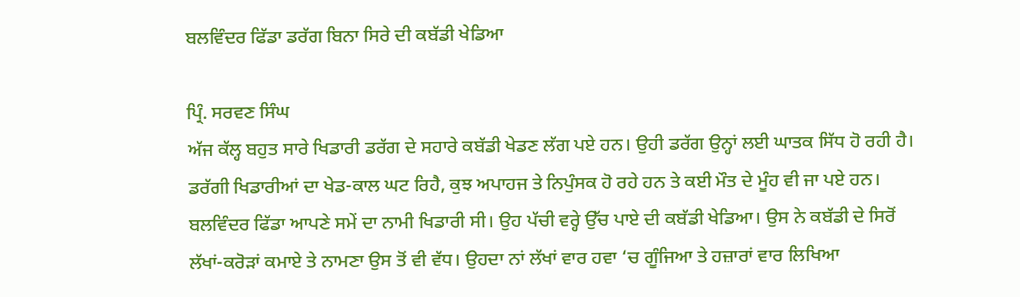ਬਲਵਿੰਦਰ ਫਿੱਡਾ ਡਰੱਗ ਬਿਨਾ ਸਿਰੇ ਦੀ ਕਬੱਡੀ ਖੇਡਿਆ

ਪ੍ਰਿੰ. ਸਰਵਣ ਸਿੰਘ
ਅੱਜ ਕੱਲ੍ਹ ਬਹੁਤ ਸਾਰੇ ਖਿਡਾਰੀ ਡਰੱਗ ਦੇ ਸਹਾਰੇ ਕਬੱਡੀ ਖੇਡਣ ਲੱਗ ਪਏ ਹਨ। ਉਹੀ ਡਰੱਗ ਉਨ੍ਹਾਂ ਲਈ ਘਾਤਕ ਸਿੱਧ ਹੋ ਰਹੀ ਹੈ। ਡਰੱਗੀ ਖਿਡਾਰੀਆਂ ਦਾ ਖੇਡ-ਕਾਲ ਘਟ ਰਿਹੈ, ਕੁਝ ਅਪਾਹਜ ਤੇ ਨਿਪੁੰਸਕ ਹੋ ਰਹੇ ਹਨ ਤੇ ਕਈ ਮੌਤ ਦੇ ਮੂੰਹ ਵੀ ਜਾ ਪਏ ਹਨ। ਬਲਵਿੰਦਰ ਫਿੱਡਾ ਆਪਣੇ ਸਮੇਂ ਦਾ ਨਾਮੀ ਖਿਡਾਰੀ ਸੀ। ਉਹ ਪੱਚੀ ਵਰ੍ਹੇ ਉੱਚ ਪਾਏ ਦੀ ਕਬੱਡੀ ਖੇਡਿਆ। ਉਸ ਨੇ ਕਬੱਡੀ ਦੇ ਸਿਰੋਂ ਲੱਖਾਂ-ਕਰੋੜਾਂ ਕਮਾਏ ਤੇ ਨਾਮਣਾ ਉਸ ਤੋਂ ਵੀ ਵੱਧ। ਉਹਦਾ ਨਾਂ ਲੱਖਾਂ ਵਾਰ ਹਵਾ ‘ਚ ਗੂੰਜਿਆ ਤੇ ਹਜ਼ਾਰਾਂ ਵਾਰ ਲਿਖਿਆ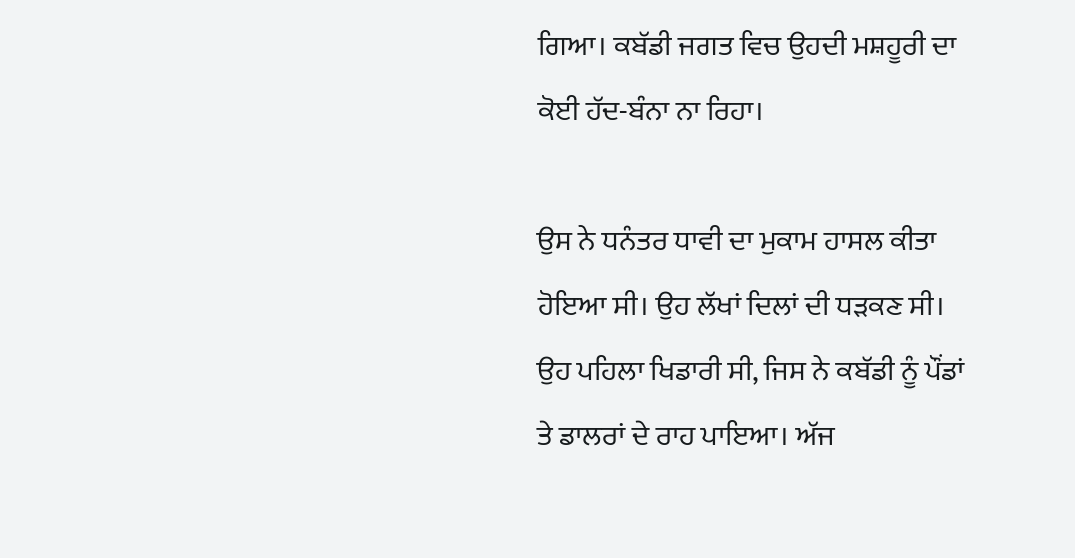ਗਿਆ। ਕਬੱਡੀ ਜਗਤ ਵਿਚ ਉਹਦੀ ਮਸ਼ਹੂਰੀ ਦਾ ਕੋਈ ਹੱਦ-ਬੰਨਾ ਨਾ ਰਿਹਾ।

ਉਸ ਨੇ ਧਨੰਤਰ ਧਾਵੀ ਦਾ ਮੁਕਾਮ ਹਾਸਲ ਕੀਤਾ ਹੋਇਆ ਸੀ। ਉਹ ਲੱਖਾਂ ਦਿਲਾਂ ਦੀ ਧੜਕਣ ਸੀ। ਉਹ ਪਹਿਲਾ ਖਿਡਾਰੀ ਸੀ, ਜਿਸ ਨੇ ਕਬੱਡੀ ਨੂੰ ਪੌਂਡਾਂ ਤੇ ਡਾਲਰਾਂ ਦੇ ਰਾਹ ਪਾਇਆ। ਅੱਜ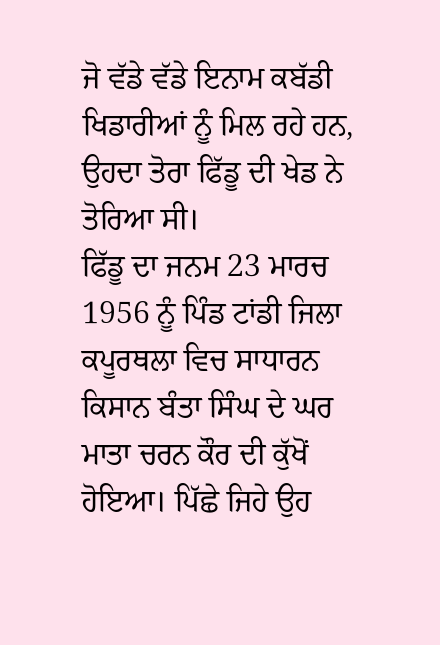ਜੋ ਵੱਡੇ ਵੱਡੇ ਇਨਾਮ ਕਬੱਡੀ ਖਿਡਾਰੀਆਂ ਨੂੰ ਮਿਲ ਰਹੇ ਹਨ, ਉਹਦਾ ਤੋਰਾ ਫਿੱਡੂ ਦੀ ਖੇਡ ਨੇ ਤੋਰਿਆ ਸੀ।
ਫਿੱਡੂ ਦਾ ਜਨਮ 23 ਮਾਰਚ 1956 ਨੂੰ ਪਿੰਡ ਟਾਂਡੀ ਜਿਲਾ ਕਪੂਰਥਲਾ ਵਿਚ ਸਾਧਾਰਨ ਕਿਸਾਨ ਬੰਤਾ ਸਿੰਘ ਦੇ ਘਰ ਮਾਤਾ ਚਰਨ ਕੌਰ ਦੀ ਕੁੱਖੋਂ ਹੋਇਆ। ਪਿੱਛੇ ਜਿਹੇ ਉਹ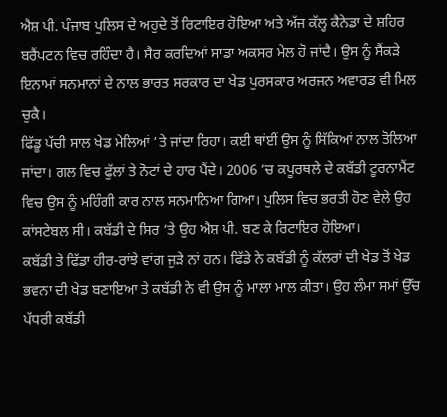ਐਸ਼ ਪੀ. ਪੰਜਾਬ ਪੁਲਿਸ ਦੇ ਅਹੁਦੇ ਤੋਂ ਰਿਟਾਇਰ ਹੋਇਆ ਅਤੇ ਅੱਜ ਕੱਲ੍ਹ ਕੈਨੇਡਾ ਦੇ ਸ਼ਹਿਰ ਬਰੈਂਪਟਨ ਵਿਚ ਰਹਿੰਦਾ ਹੈ। ਸੈਰ ਕਰਦਿਆਂ ਸਾਡਾ ਅਕਸਰ ਮੇਲ ਹੋ ਜਾਂਦੈ। ਉਸ ਨੂੰ ਸੈਂਕੜੇ ਇਨਾਮਾਂ ਸਨਮਾਨਾਂ ਦੇ ਨਾਲ ਭਾਰਤ ਸਰਕਾਰ ਦਾ ਖੇਡ ਪੁਰਸਕਾਰ ਅਰਜਨ ਅਵਾਰਡ ਵੀ ਮਿਲ ਚੁਕੈ।
ਫਿੱਡੂ ਪੱਚੀ ਸਾਲ ਖੇਡ ਮੇਲਿਆਂ ‘ਤੇ ਜਾਂਦਾ ਰਿਹਾ। ਕਈ ਥਾਂਈਂ ਉਸ ਨੂੰ ਸਿੱਕਿਆਂ ਨਾਲ ਤੋਲਿਆ ਜਾਂਦਾ। ਗਲ ਵਿਚ ਫੁੱਲਾਂ ਤੇ ਨੋਟਾਂ ਦੇ ਹਾਰ ਪੈਂਦੇ। 2006 ‘ਚ ਕਪੂਰਥਲੇ ਦੇ ਕਬੱਡੀ ਟੂਰਨਾਮੈਂਟ ਵਿਚ ਉਸ ਨੂੰ ਮਹਿੰਗੀ ਕਾਰ ਨਾਲ ਸਨਮਾਨਿਆ ਗਿਆ। ਪੁਲਿਸ ਵਿਚ ਭਰਤੀ ਹੋਣ ਵੇਲੇ ਉਹ ਕਾਂਸਟੇਬਲ ਸੀ। ਕਬੱਡੀ ਦੇ ਸਿਰ ‘ਤੇ ਉਹ ਐਸ਼ ਪੀ. ਬਣ ਕੇ ਰਿਟਾਇਰ ਹੋਇਆ।
ਕਬੱਡੀ ਤੇ ਫਿੱਡਾ ਹੀਰ-ਰਾਂਝੇ ਵਾਂਗ ਜੁੜੇ ਨਾਂ ਹਨ। ਫਿੱਡੇ ਨੇ ਕਬੱਡੀ ਨੂੰ ਕੱਲਰਾਂ ਦੀ ਖੇਡ ਤੋਂ ਖੇਡ ਭਵਨਾ ਦੀ ਖੇਡ ਬਣਾਇਆ ਤੇ ਕਬੱਡੀ ਨੇ ਵੀ ਉਸ ਨੂੰ ਮਾਲਾ ਮਾਲ ਕੀਤਾ। ਉਹ ਲੰਮਾ ਸਮਾਂ ਉੱਚ ਪੱਧਰੀ ਕਬੱਡੀ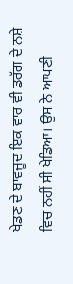ਖੇਡਣ ਦੇ ਬਾਵਜੂਦ ਇਕ ਵਾਰ ਵੀ ਡਰੱਗ ਦੇ ਨਸ਼ੇ ਵਿਚ ਨਹੀਂ ਸੀ ਖੇਡਿਆ। ਉਸ ਨੇ ਆਪਣੀ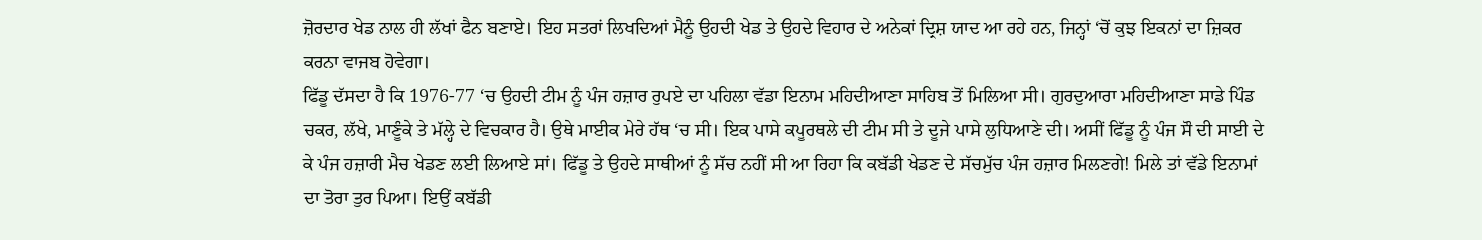ਜ਼ੋਰਦਾਰ ਖੇਡ ਨਾਲ ਹੀ ਲੱਖਾਂ ਫੈਨ ਬਣਾਏ। ਇਹ ਸਤਰਾਂ ਲਿਖਦਿਆਂ ਮੈਨੂੰ ਉਹਦੀ ਖੇਡ ਤੇ ਉਹਦੇ ਵਿਹਾਰ ਦੇ ਅਨੇਕਾਂ ਦ੍ਰਿਸ਼ ਯਾਦ ਆ ਰਹੇ ਹਨ, ਜਿਨ੍ਹਾਂ ‘ਚੋਂ ਕੁਝ ਇਕਨਾਂ ਦਾ ਜ਼ਿਕਰ ਕਰਨਾ ਵਾਜਬ ਹੋਵੇਗਾ।
ਫਿੱਡੂ ਦੱਸਦਾ ਹੈ ਕਿ 1976-77 ‘ਚ ਉਹਦੀ ਟੀਮ ਨੂੰ ਪੰਜ ਹਜ਼ਾਰ ਰੁਪਏ ਦਾ ਪਹਿਲਾ ਵੱਡਾ ਇਨਾਮ ਮਹਿਦੀਆਣਾ ਸਾਹਿਬ ਤੋਂ ਮਿਲਿਆ ਸੀ। ਗੁਰਦੁਆਰਾ ਮਹਿਦੀਆਣਾ ਸਾਡੇ ਪਿੰਡ ਚਕਰ, ਲੱਖੇ, ਮਾਣੂੰਕੇ ਤੇ ਮੱਲ੍ਹੇ ਦੇ ਵਿਚਕਾਰ ਹੈ। ਉਥੇ ਮਾਈਕ ਮੇਰੇ ਹੱਥ ‘ਚ ਸੀ। ਇਕ ਪਾਸੇ ਕਪੂਰਥਲੇ ਦੀ ਟੀਮ ਸੀ ਤੇ ਦੂਜੇ ਪਾਸੇ ਲੁਧਿਆਣੇ ਦੀ। ਅਸੀਂ ਫਿੱਡੂ ਨੂੰ ਪੰਜ ਸੌ ਦੀ ਸਾਈ ਦੇ ਕੇ ਪੰਜ ਹਜ਼ਾਰੀ ਮੈਚ ਖੇਡਣ ਲਈ ਲਿਆਏ ਸਾਂ। ਫਿੱਡੂ ਤੇ ਉਹਦੇ ਸਾਥੀਆਂ ਨੂੰ ਸੱਚ ਨਹੀਂ ਸੀ ਆ ਰਿਹਾ ਕਿ ਕਬੱਡੀ ਖੇਡਣ ਦੇ ਸੱਚਮੁੱਚ ਪੰਜ ਹਜ਼ਾਰ ਮਿਲਣਗੇ! ਮਿਲੇ ਤਾਂ ਵੱਡੇ ਇਨਾਮਾਂ ਦਾ ਤੋਰਾ ਤੁਰ ਪਿਆ। ਇਉਂ ਕਬੱਡੀ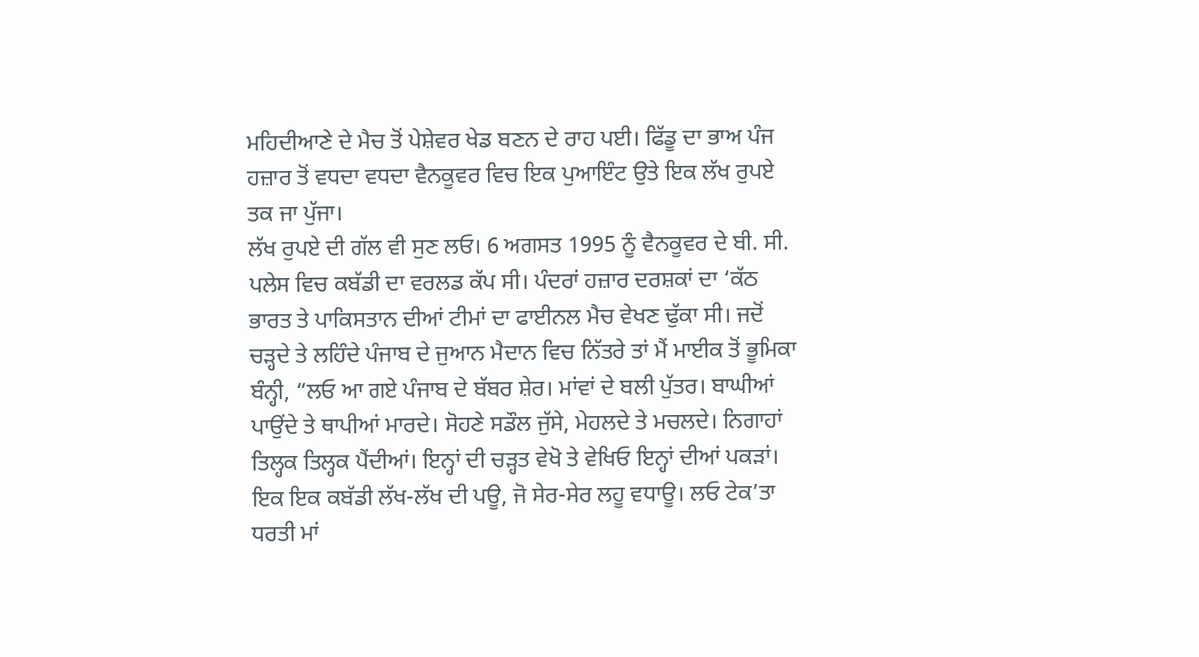ਮਹਿਦੀਆਣੇ ਦੇ ਮੈਚ ਤੋਂ ਪੇਸ਼ੇਵਰ ਖੇਡ ਬਣਨ ਦੇ ਰਾਹ ਪਈ। ਫਿੱਡੂ ਦਾ ਭਾਅ ਪੰਜ ਹਜ਼ਾਰ ਤੋਂ ਵਧਦਾ ਵਧਦਾ ਵੈਨਕੂਵਰ ਵਿਚ ਇਕ ਪੁਆਇੰਟ ਉਤੇ ਇਕ ਲੱਖ ਰੁਪਏ ਤਕ ਜਾ ਪੁੱਜਾ।
ਲੱਖ ਰੁਪਏ ਦੀ ਗੱਲ ਵੀ ਸੁਣ ਲਓ। 6 ਅਗਸਤ 1995 ਨੂੰ ਵੈਨਕੂਵਰ ਦੇ ਬੀ. ਸੀ. ਪਲੇਸ ਵਿਚ ਕਬੱਡੀ ਦਾ ਵਰਲਡ ਕੱਪ ਸੀ। ਪੰਦਰਾਂ ਹਜ਼ਾਰ ਦਰਸ਼ਕਾਂ ਦਾ ‘ਕੱਠ ਭਾਰਤ ਤੇ ਪਾਕਿਸਤਾਨ ਦੀਆਂ ਟੀਮਾਂ ਦਾ ਫਾਈਨਲ ਮੈਚ ਵੇਖਣ ਢੁੱਕਾ ਸੀ। ਜਦੋਂ ਚੜ੍ਹਦੇ ਤੇ ਲਹਿੰਦੇ ਪੰਜਾਬ ਦੇ ਜੁਆਨ ਮੈਦਾਨ ਵਿਚ ਨਿੱਤਰੇ ਤਾਂ ਮੈਂ ਮਾਈਕ ਤੋਂ ਭੂਮਿਕਾ ਬੰਨ੍ਹੀ, “ਲਓ ਆ ਗਏ ਪੰਜਾਬ ਦੇ ਬੱਬਰ ਸ਼ੇਰ। ਮਾਂਵਾਂ ਦੇ ਬਲੀ ਪੁੱਤਰ। ਬਾਘੀਆਂ ਪਾਉਂਦੇ ਤੇ ਥਾਪੀਆਂ ਮਾਰਦੇ। ਸੋਹਣੇ ਸਡੌਲ ਜੁੱਸੇ, ਮੇਹਲਦੇ ਤੇ ਮਚਲਦੇ। ਨਿਗਾਹਾਂ ਤਿਲ੍ਹਕ ਤਿਲ੍ਹਕ ਪੈਂਦੀਆਂ। ਇਨ੍ਹਾਂ ਦੀ ਚੜ੍ਹਤ ਵੇਖੋ ਤੇ ਵੇਖਿਓ ਇਨ੍ਹਾਂ ਦੀਆਂ ਪਕੜਾਂ। ਇਕ ਇਕ ਕਬੱਡੀ ਲੱਖ-ਲੱਖ ਦੀ ਪਊ, ਜੋ ਸੇਰ-ਸੇਰ ਲਹੂ ਵਧਾਊ। ਲਓ ਟੇਕ’ਤਾ ਧਰਤੀ ਮਾਂ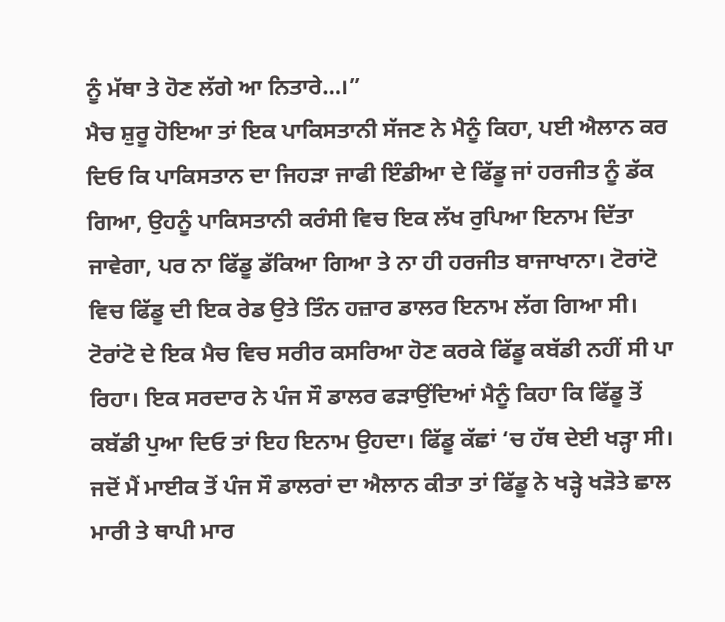ਨੂੰ ਮੱਥਾ ਤੇ ਹੋਣ ਲੱਗੇ ਆ ਨਿਤਾਰੇ…।”
ਮੈਚ ਸ਼ੁਰੂ ਹੋਇਆ ਤਾਂ ਇਕ ਪਾਕਿਸਤਾਨੀ ਸੱਜਣ ਨੇ ਮੈਨੂੰ ਕਿਹਾ, ਪਈ ਐਲਾਨ ਕਰ ਦਿਓ ਕਿ ਪਾਕਿਸਤਾਨ ਦਾ ਜਿਹੜਾ ਜਾਫੀ ਇੰਡੀਆ ਦੇ ਫਿੱਡੂ ਜਾਂ ਹਰਜੀਤ ਨੂੰ ਡੱਕ ਗਿਆ, ਉਹਨੂੰ ਪਾਕਿਸਤਾਨੀ ਕਰੰਸੀ ਵਿਚ ਇਕ ਲੱਖ ਰੁਪਿਆ ਇਨਾਮ ਦਿੱਤਾ ਜਾਵੇਗਾ, ਪਰ ਨਾ ਫਿੱਡੂ ਡੱਕਿਆ ਗਿਆ ਤੇ ਨਾ ਹੀ ਹਰਜੀਤ ਬਾਜਾਖਾਨਾ। ਟੋਰਾਂਟੋ ਵਿਚ ਫਿੱਡੂ ਦੀ ਇਕ ਰੇਡ ਉਤੇ ਤਿੰਨ ਹਜ਼ਾਰ ਡਾਲਰ ਇਨਾਮ ਲੱਗ ਗਿਆ ਸੀ। ਟੋਰਾਂਟੋ ਦੇ ਇਕ ਮੈਚ ਵਿਚ ਸਰੀਰ ਕਸਰਿਆ ਹੋਣ ਕਰਕੇ ਫਿੱਡੂ ਕਬੱਡੀ ਨਹੀਂ ਸੀ ਪਾ ਰਿਹਾ। ਇਕ ਸਰਦਾਰ ਨੇ ਪੰਜ ਸੌ ਡਾਲਰ ਫੜਾਉਂਦਿਆਂ ਮੈਨੂੰ ਕਿਹਾ ਕਿ ਫਿੱਡੂ ਤੋਂ ਕਬੱਡੀ ਪੁਆ ਦਿਓ ਤਾਂ ਇਹ ਇਨਾਮ ਉਹਦਾ। ਫਿੱਡੂ ਕੱਛਾਂ ‘ਚ ਹੱਥ ਦੇਈ ਖੜ੍ਹਾ ਸੀ। ਜਦੋਂ ਮੈਂ ਮਾਈਕ ਤੋਂ ਪੰਜ ਸੌ ਡਾਲਰਾਂ ਦਾ ਐਲਾਨ ਕੀਤਾ ਤਾਂ ਫਿੱਡੂ ਨੇ ਖੜ੍ਹੇ ਖੜੋਤੇ ਛਾਲ ਮਾਰੀ ਤੇ ਥਾਪੀ ਮਾਰ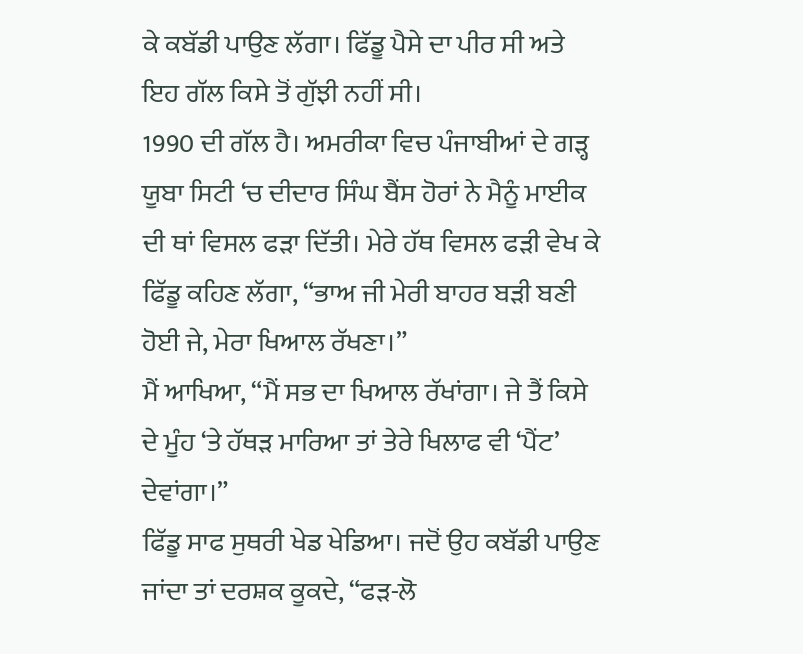ਕੇ ਕਬੱਡੀ ਪਾਉਣ ਲੱਗਾ। ਫਿੱਡੂ ਪੈਸੇ ਦਾ ਪੀਰ ਸੀ ਅਤੇ ਇਹ ਗੱਲ ਕਿਸੇ ਤੋਂ ਗੁੱਝੀ ਨਹੀਂ ਸੀ।
1990 ਦੀ ਗੱਲ ਹੈ। ਅਮਰੀਕਾ ਵਿਚ ਪੰਜਾਬੀਆਂ ਦੇ ਗੜ੍ਹ ਯੂਬਾ ਸਿਟੀ ‘ਚ ਦੀਦਾਰ ਸਿੰਘ ਬੈਂਸ ਹੋਰਾਂ ਨੇ ਮੈਨੂੰ ਮਾਈਕ ਦੀ ਥਾਂ ਵਿਸਲ ਫੜਾ ਦਿੱਤੀ। ਮੇਰੇ ਹੱਥ ਵਿਸਲ ਫੜੀ ਵੇਖ ਕੇ ਫਿੱਡੂ ਕਹਿਣ ਲੱਗਾ, “ਭਾਅ ਜੀ ਮੇਰੀ ਬਾਹਰ ਬੜੀ ਬਣੀ ਹੋਈ ਜੇ, ਮੇਰਾ ਖਿਆਲ ਰੱਖਣਾ।”
ਮੈਂ ਆਖਿਆ, “ਮੈਂ ਸਭ ਦਾ ਖਿਆਲ ਰੱਖਾਂਗਾ। ਜੇ ਤੈਂ ਕਿਸੇ ਦੇ ਮੂੰਹ ‘ਤੇ ਹੱਥੜ ਮਾਰਿਆ ਤਾਂ ਤੇਰੇ ਖਿਲਾਫ ਵੀ ‘ਪੈਂਟ’ ਦੇਵਾਂਗਾ।”
ਫਿੱਡੂ ਸਾਫ ਸੁਥਰੀ ਖੇਡ ਖੇਡਿਆ। ਜਦੋਂ ਉਹ ਕਬੱਡੀ ਪਾਉਣ ਜਾਂਦਾ ਤਾਂ ਦਰਸ਼ਕ ਕੂਕਦੇ, “ਫੜ-ਲੋ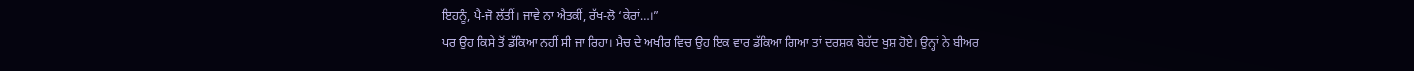ਇਹਨੂੰ, ਪੈ-ਜੋ ਲੱਤੀਂ। ਜਾਵੇ ਨਾ ਐਤਕੀਂ, ਰੱਖ-ਲੋ ‘ਕੇਰਾਂ…।”
ਪਰ ਉਹ ਕਿਸੇ ਤੋਂ ਡੱਕਿਆ ਨਹੀਂ ਸੀ ਜਾ ਰਿਹਾ। ਮੈਚ ਦੇ ਅਖੀਰ ਵਿਚ ਉਹ ਇਕ ਵਾਰ ਡੱਕਿਆ ਗਿਆ ਤਾਂ ਦਰਸ਼ਕ ਬੇਹੱਦ ਖੁਸ਼ ਹੋਏ। ਉਨ੍ਹਾਂ ਨੇ ਬੀਅਰ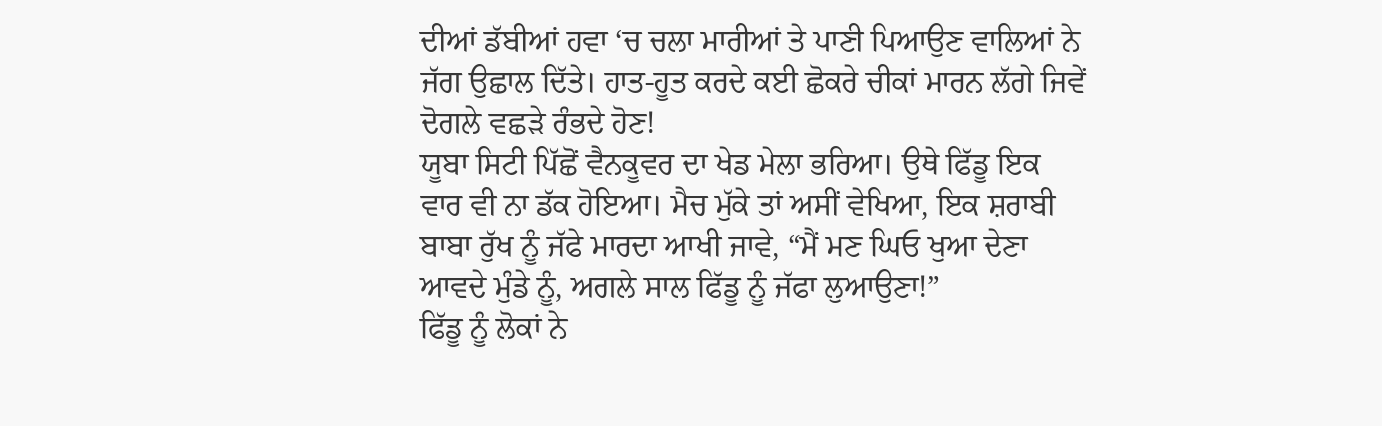ਦੀਆਂ ਡੱਬੀਆਂ ਹਵਾ ‘ਚ ਚਲਾ ਮਾਰੀਆਂ ਤੇ ਪਾਣੀ ਪਿਆਉਣ ਵਾਲਿਆਂ ਨੇ ਜੱਗ ਉਛਾਲ ਦਿੱਤੇ। ਹਾਤ-ਹੂਤ ਕਰਦੇ ਕਈ ਛੋਕਰੇ ਚੀਕਾਂ ਮਾਰਨ ਲੱਗੇ ਜਿਵੇਂ ਦੋਗਲੇ ਵਛੜੇ ਰੰਭਦੇ ਹੋਣ!
ਯੂਬਾ ਸਿਟੀ ਪਿੱਛੋਂ ਵੈਨਕੂਵਰ ਦਾ ਖੇਡ ਮੇਲਾ ਭਰਿਆ। ਉਥੇ ਫਿੱਡੂ ਇਕ ਵਾਰ ਵੀ ਨਾ ਡੱਕ ਹੋਇਆ। ਮੈਚ ਮੁੱਕੇ ਤਾਂ ਅਸੀਂ ਵੇਖਿਆ, ਇਕ ਸ਼ਰਾਬੀ ਬਾਬਾ ਰੁੱਖ ਨੂੰ ਜੱਫੇ ਮਾਰਦਾ ਆਖੀ ਜਾਵੇ, “ਮੈਂ ਮਣ ਘਿਓ ਖੁਆ ਦੇਣਾ ਆਵਦੇ ਮੁੰਡੇ ਨੂੰ, ਅਗਲੇ ਸਾਲ ਫਿੱਡੂ ਨੂੰ ਜੱਫਾ ਲੁਆਉਣਾ!”
ਫਿੱਡੂ ਨੂੰ ਲੋਕਾਂ ਨੇ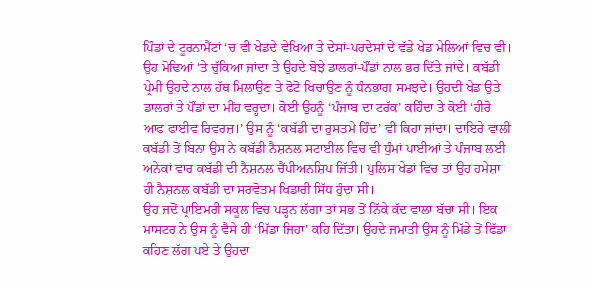ਪਿੰਡਾਂ ਦੇ ਟੂਰਨਾਮੈਂਟਾਂ ‘ਚ ਵੀ ਖੇਡਦੇ ਵੇਖਿਆ ਤੇ ਦੇਸਾਂ-ਪਰਦੇਸਾਂ ਦੇ ਵੱਡੇ ਖੇਡ ਮੇਲਿਆਂ ਵਿਚ ਵੀ। ਉਹ ਮੋਢਿਆਂ ‘ਤੇ ਚੁੱਕਿਆ ਜਾਂਦਾ ਤੇ ਉਹਦੇ ਬੋਝੇ ਡਾਲਰਾਂ-ਪੌਂਡਾਂ ਨਾਲ ਭਰ ਦਿੱਤੇ ਜਾਂਦੇ। ਕਬੱਡੀ ਪ੍ਰੇਮੀ ਉਹਦੇ ਨਾਲ ਹੱਥ ਮਿਲਾਉਣ ਤੇ ਫੋਟੋ ਖਿਚਾਉਣ ਨੂੰ ਧੰਨਭਾਗ ਸਮਝਦੇ। ਉਹਦੀ ਖੇਡ ਉਤੇ ਡਾਲਰਾਂ ਤੇ ਪੌਂਡਾਂ ਦਾ ਮੀਂਹ ਵਰ੍ਹਦਾ। ਕੋਈ ਉਹਨੂੰ ‘ਪੰਜਾਬ ਦਾ ਟਰੱਕ’ ਕਹਿੰਦਾ ਤੇ ਕੋਈ ‘ਹੀਰੋ ਆਫ ਫਾਈਵ ਰਿਵਰਜ਼।’ ਉਸ ਨੂੰ ‘ਕਬੱਡੀ ਦਾ ਰੁਸਤਮੇ ਹਿੰਦ’ ਵੀ ਕਿਹਾ ਜਾਂਦਾ। ਦਾਇਰੇ ਵਾਲੀ ਕਬੱਡੀ ਤੋਂ ਬਿਨਾ ਉਸ ਨੇ ਕਬੱਡੀ ਨੈਸ਼ਨਲ ਸਟਾਈਲ ਵਿਚ ਵੀ ਧੁੰਮਾਂ ਪਾਈਆਂ ਤੇ ਪੰਜਾਬ ਲਈ ਅਨੇਕਾਂ ਵਾਰ ਕਬੱਡੀ ਦੀ ਨੈਸ਼ਨਲ ਚੈਂਪੀਅਨਸ਼ਿਪ ਜਿੱਤੀ। ਪੁਲਿਸ ਖੇਡਾਂ ਵਿਚ ਤਾਂ ਉਹ ਹਮੇਸ਼ਾ ਹੀ ਨੈਸ਼ਨਲ ਕਬੱਡੀ ਦਾ ਸਰਵੋਤਮ ਖਿਡਾਰੀ ਸਿੱਧ ਹੁੰਦਾ ਸੀ।
ਉਹ ਜਦੋਂ ਪ੍ਰਾਇਮਰੀ ਸਕੂਲ ਵਿਚ ਪੜ੍ਹਨ ਲੱਗਾ ਤਾਂ ਸਭ ਤੋਂ ਨਿੱਕੇ ਕੱਦ ਵਾਲਾ ਬੱਚਾ ਸੀ। ਇਕ ਮਾਸਟਰ ਨੇ ਉਸ ਨੂੰ ਵੈਸੇ ਹੀ ‘ਮਿੱਡਾ ਜਿਹਾ’ ਕਹਿ ਦਿੱਤਾ। ਉਹਦੇ ਜਮਾਤੀ ਉਸ ਨੂੰ ਮਿੱਡੇ ਤੋਂ ਫਿੱਡਾ ਕਹਿਣ ਲੱਗ ਪਏ ਤੇ ਉਹਦਾ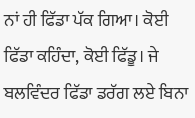ਨਾਂ ਹੀ ਫਿੱਡਾ ਪੱਕ ਗਿਆ। ਕੋਈ ਫਿੱਡਾ ਕਹਿੰਦਾ, ਕੋਈ ਫਿੱਡੂ। ਜੇ ਬਲਵਿੰਦਰ ਫਿੱਡਾ ਡਰੱਗ ਲਏ ਬਿਨਾ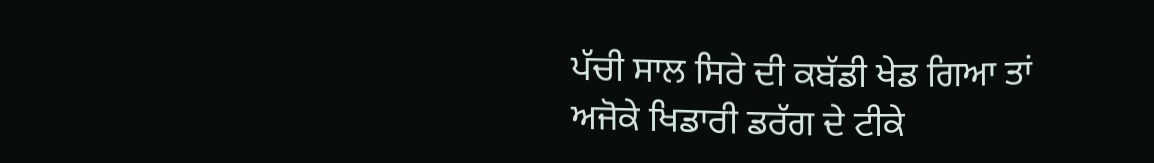ਪੱਚੀ ਸਾਲ ਸਿਰੇ ਦੀ ਕਬੱਡੀ ਖੇਡ ਗਿਆ ਤਾਂ ਅਜੋਕੇ ਖਿਡਾਰੀ ਡਰੱਗ ਦੇ ਟੀਕੇ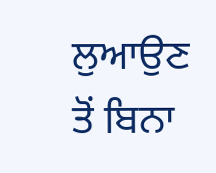ਲੁਆਉਣ ਤੋਂ ਬਿਨਾ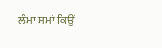ਲੰਮਾ ਸਮਾਂ ਕਿਉਂ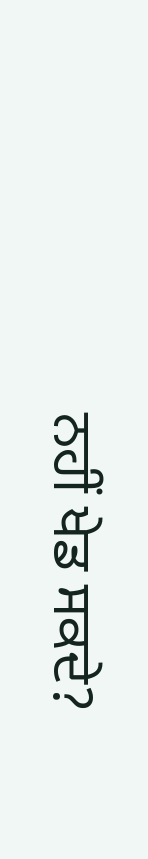ਨਹੀਂ ਖੇਡ ਸਕਦੇ?